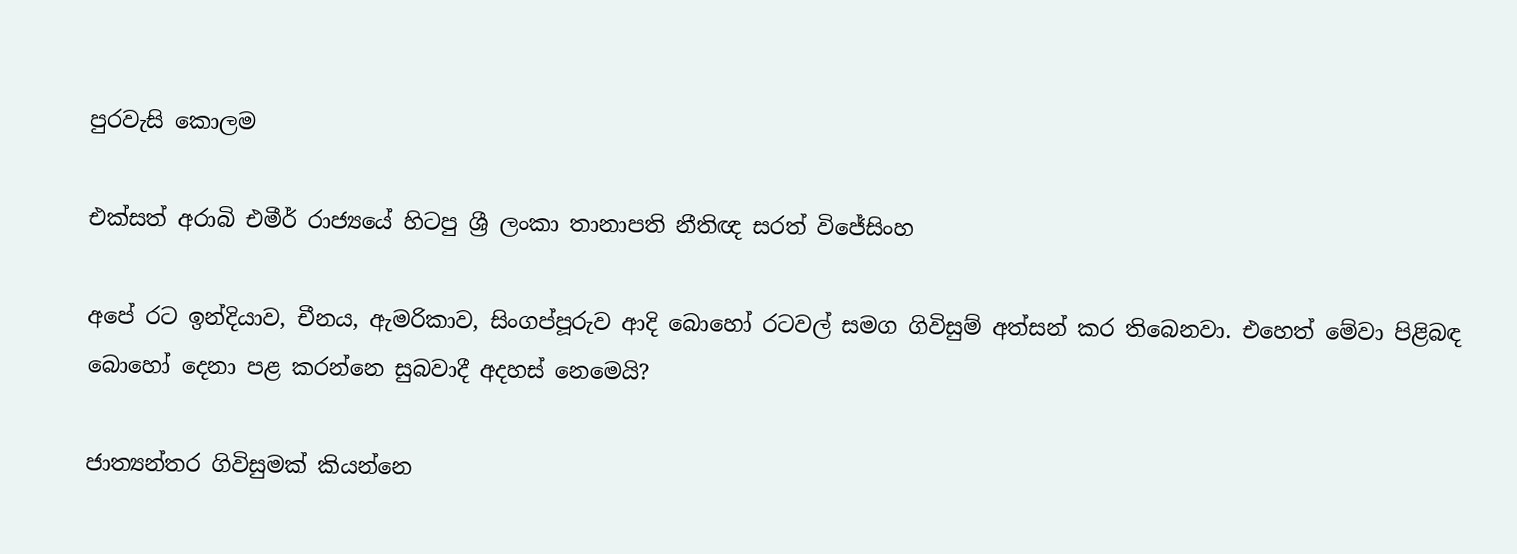පුරවැසි කොලම

එක්සත් අරාබි එමීර් රාජ්‍යයේ හිටපු ශ්‍රී ලංකා තානාපති නීතිඥ සරත් විජේසිංහ

අපේ රට ඉන්දියාව, චීනය, ඇමරිකාව, සිංගප්පූරුව ආදි බොහෝ රටවල් සමග ගිවිසුම් අත්සන් කර තිබෙනවා. එහෙත් මේවා පිළිබඳ බොහෝ දෙනා පළ කරන්නෙ සුබවාදී අදහස් නෙමෙයි?

ජාත්‍යන්තර ගිවිසුමක් කියන්නෙ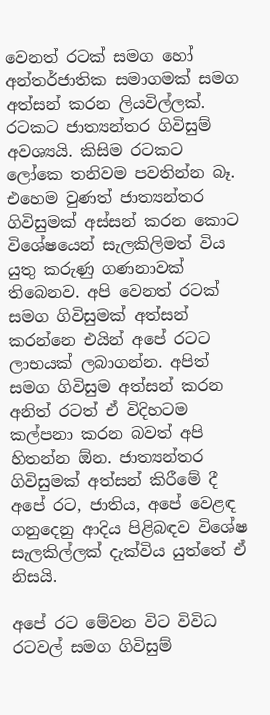වෙනත් රටක් සමග හෝ අන්තර්ජාතික සමාගමක් සමග අත්සන් කරන ලියවිල්ලක්. රටකට ජාත්‍යන්තර ගිවිසුම් අවශ්‍යයි. කිසිම රටකට ලෝකෙ තනිවම පවතින්න බෑ. එහෙම වුණත් ජාත්‍යන්තර ගිවිසුමක් අස්සන් කරන කොට විශේෂයෙන් සැලකිලිමත් විය යුතු කරුණු ගණනාවක් තිබෙනව. අපි වෙනත් රටක් සමග ගිවිසුමක් අත්සන් කරන්නෙ එයින් අපේ රටට ලාභයක් ලබාගන්න. අපිත් සමග ගිවිසුම අත්සන් කරන අනිත් රටත් ඒ විදිහටම කල්පනා කරන බවත් අපි හිතන්න ඕන. ජාත්‍යන්තර ගිවිසුමක් අත්සන් කිරීමේ දී අපේ රට, ජාතිය, අපේ වෙළඳ ගනුදෙනු ආදිය පිළිබඳව විශේෂ සැලකිල්ලක් දැක්විය යුත්තේ ඒ නිසයි.

අපේ රට මේවන විට විවිධ රටවල් සමග ගිවිසුම්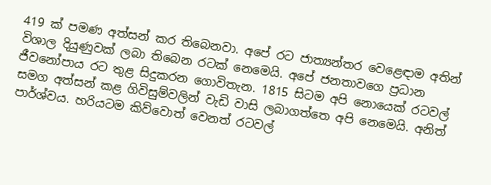419 ක් පමණ අත්සන් කර තිබෙනවා. අපේ රට ජාත්‍යන්තර වෙළෙඳාම අතින් විශාල දියුණුවක් ලබා තිබෙන රටක් නෙමෙයි. අපේ ජනතාවගෙ ප්‍රධාන ජීවනෝපාය රට තුළ සිදුකරන ගොවිතැන. 1815 සිටම අපි නොයෙක් රටවල් සමග අත්සන් කළ ගිවිසුම්වලින් වැඩි වාසි ලබාගත්තෙ අපි නෙමෙයි. අනිත් පාර්ශ්වය. හරියටම කිව්වොත් වෙනත් රටවල්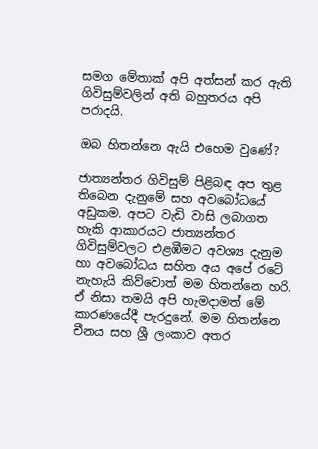සමග මේතාක් අපි අත්සන් කර ඇති ගිවිසුම්වලින් අති බහුතරය අපි පරාදයි.

ඔබ හිතන්නෙ ඇයි එහෙම වුණේ?

ජාත්‍යන්තර ගිවිසුම් පිළිබඳ අප තුළ තිබෙන දැනුමේ සහ අවබෝධයේ අඩුකම. අපට වැඩි වාසි ලබාගත හැකි ආකාරයට ජාත්‍යන්තර ගිවිසුම්වලට එළඹීමට අවශ්‍ය දැනුම හා අවබෝධය සහිත අය අපේ රටේ නැහැයි කිව්වොත් මම හිතන්නෙ හරි. ඒ නිසා තමයි අපි හැමදාමත් මේ කාරණයේදී පැරදුනේ. මම හිතන්නෙ චීනය සහ ශ්‍රී ලංකාව අතර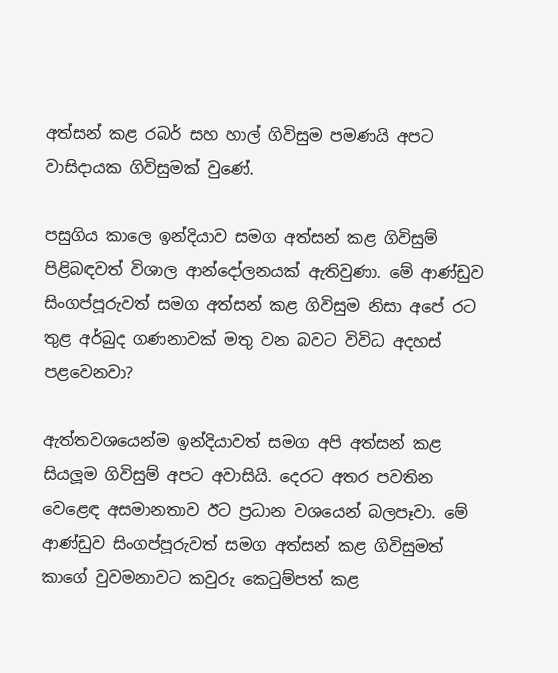අත්සන් කළ රබර් සහ හාල් ගිවිසුම පමණයි අපට වාසිදායක ගිවිසුමක් වුණේ.

පසුගිය කාලෙ ඉන්දියාව සමග අත්සන් කළ ගිවිසුම් පිළිබඳවත් විශාල ආන්දෝලනයක් ඇතිවුණා. මේ ආණ්ඩුව සිංගප්පූරුවත් සමග අත්සන් කළ ගිවිසුම නිසා අපේ රට තුළ අර්බුද ගණනාවක් මතු වන බවට විවිධ අදහස් පළවෙනවා?

ඇත්තවශයෙන්ම ඉන්දියාවත් සමග අපි අත්සන් කළ සියලූම ගිවිසුම් අපට අවාසියි. දෙරට අතර පවතින වෙළෙඳ අසමානතාව ඊට ප්‍රධාන වශයෙන් බලපෑවා. මේ ආණ්ඩුව සිංගප්පූරුවත් සමග අත්සන් කළ ගිවිසුමත් කාගේ වුවමනාවට කවුරු කෙටුම්පත් කළ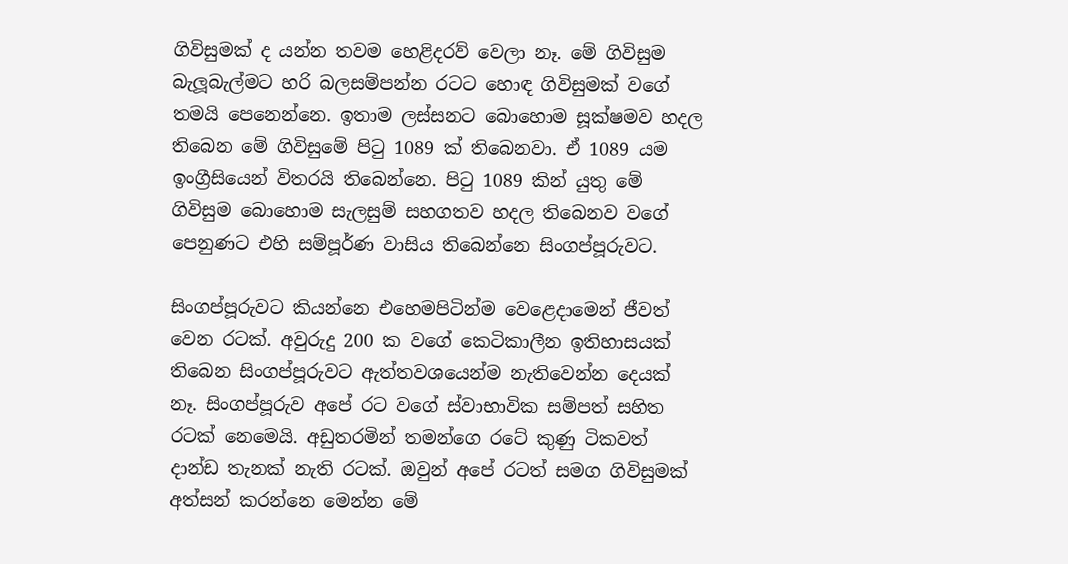ගිවිසුමක් ද යන්න තවම හෙළිදරව් වෙලා නෑ. මේ ගිවිසුම බැලූබැල්මට හරි බලසම්පන්න රටට හොඳ ගිවිසුමක් වගේ තමයි පෙනෙන්නෙ. ඉතාම ලස්සනට බොහොම සූක්ෂමව හදල තිබෙන මේ ගිවිසුමේ පිටු 1089 ක් තිබෙනවා. ඒ 1089 යම ඉංග්‍රීසියෙන් විතරයි තිබෙන්නෙ. පිටු 1089 කින් යුතු මේ ගිවිසුම බොහොම සැලසුම් සහගතව හදල තිබෙනව වගේ පෙනුණට එහි සම්පූර්ණ වාසිය තිබෙන්නෙ සිංගප්පූරුවට.

සිංගප්පූරුවට කියන්නෙ එහෙමපිටින්ම වෙළෙදාමෙන් ජීවත් වෙන රටක්. අවුරුදු 200 ක වගේ කෙටිකාලීන ඉතිහාසයක් තිබෙන සිංගප්පූරුවට ඇත්තවශයෙන්ම නැතිවෙන්න දෙයක් නෑ. සිංගප්පූරුව අපේ රට වගේ ස්වාභාවික සම්පත් සහිත රටක් නෙමෙයි. අඩුතරමින් තමන්ගෙ රටේ කුණු ටිකවත් දාන්ඩ තැනක් නැති රටක්. ඔවුන් අපේ රටත් සමග ගිවිසුමක් අත්සන් කරන්නෙ මෙන්න මේ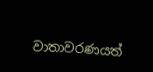වාතාවරණයත්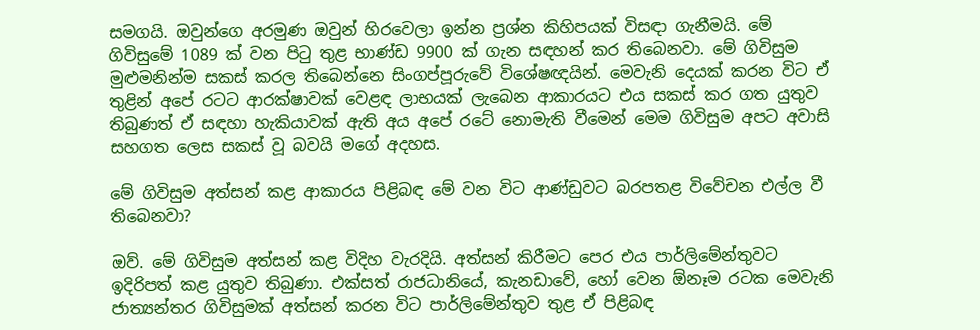සමගයි. ඔවුන්ගෙ අරමුණ ඔවුන් හිරවෙලා ඉන්න ප්‍රශ්න කිහිපයක් විසඳා ගැනීමයි. මේ ගිවිසුමේ 1089 ක් වන පිටු තුළ භාණ්ඩ 9900 ක් ගැන සඳහන් කර තිබෙනවා. මේ ගිවිසුම මුළුමනින්ම සකස් කරල තිබෙන්නෙ සිංගප්පූරුවේ විශේෂඥයින්. මෙවැනි දෙයක් කරන විට ඒ තුළින් අපේ රටට ආරක්ෂාවක් වෙළඳ ලාභයක් ලැබෙන ආකාරයට එය සකස් කර ගත යුතුව තිබුණත් ඒ සඳහා හැකියාවක් ඇති අය අපේ රටේ නොමැති වීමෙන් මෙම ගිවිසුම අපට අවාසි සහගත ලෙස සකස් වූ බවයි මගේ අදහස.

මේ ගිවිසුම අත්සන් කළ ආකාරය පිළිබඳ මේ වන විට ආණ්ඩුවට බරපතළ විවේචන එල්ල වී තිබෙනවා?

ඔව්. මේ ගිවිසුම අත්සන් කළ විදිහ වැරදියි. අත්සන් කිරීමට පෙර එය පාර්ලිමේන්තුවට ඉදිරිපත් කළ යුතුව තිබුණා. එක්සත් රාජධානියේ, කැනඩාවේ, හෝ වෙන ඕනෑම රටක මෙවැනි ජාත්‍යන්තර ගිවිසුමක් අත්සන් කරන විට පාර්ලිමේන්තුව තුළ ඒ පිළිබඳ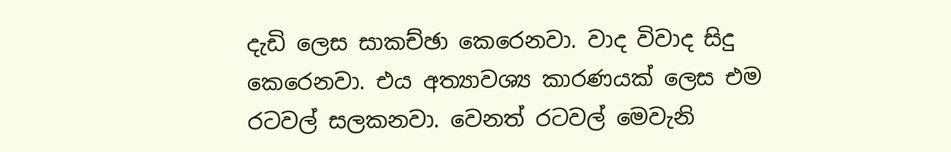දැඩි ලෙස සාකච්ඡා කෙරෙනවා. වාද විවාද සිදු කෙරෙනවා. එය අත්‍යාවශ්‍ය කාරණයක් ලෙස එම රටවල් සලකනවා. වෙනත් රටවල් මෙවැනි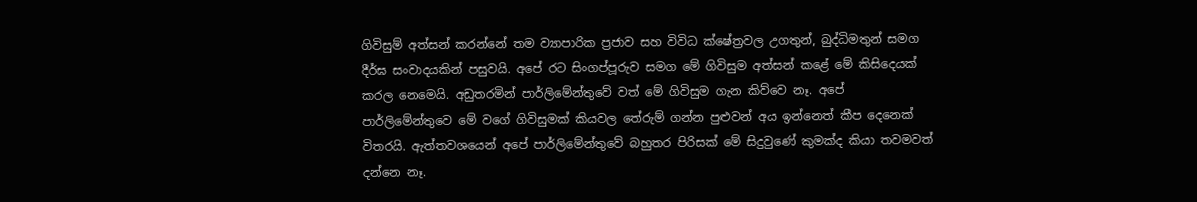ගිවිසුම් අත්සන් කරන්නේ තම ව්‍යාපාරික ප්‍රජාව සහ විවිධ ක්ෂේත්‍රවල උගතුන්, බුද්ධිමතුන් සමග දීර්ඝ සංවාදයකින් පසුවයි. අපේ රට සිංගප්පූරුව සමග මේ ගිවිසුම අත්සන් කළේ මේ කිසිදෙයක් කරල නෙමෙයි. අඩුතරමින් පාර්ලිමේන්තුවේ වත් මේ ගිවිසුම ගැන කිව්වෙ නෑ. අපේ පාර්ලිමේන්තුවෙ මේ වගේ ගිවිසුමක් කියවල තේරුම් ගන්න පුළුවන් අය ඉන්නෙත් කීප දෙනෙක් විතරයි. ඇත්තවශයෙන් අපේ පාර්ලිමේන්තුවේ බහුතර පිරිසක් මේ සිදුවුණේ කුමක්ද කියා තවමවත් දන්නෙ නෑ.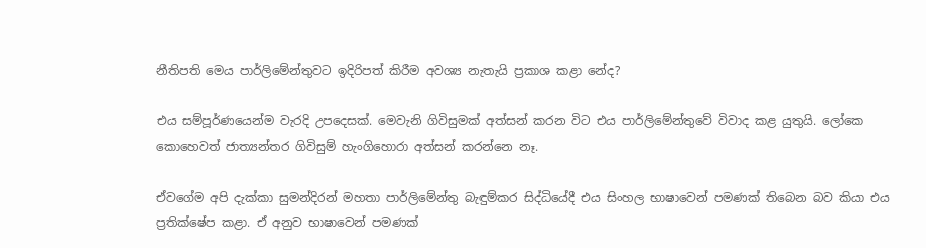නීතිපති මෙය පාර්ලිමේන්තුවට ඉදිරිපත් කිරීම අවශ්‍ය නැතැයි ප්‍රකාශ කළා නේද?

එය සම්පූර්ණයෙන්ම වැරදි උපදෙසක්. මෙවැනි ගිවිසුමක් අත්සන් කරන විට එය පාර්ලිමේන්තුවේ විවාද කළ යුතුයි. ලෝකෙ කොහෙවත් ජාත්‍යන්තර ගිවිසුම් හැංගිහොරා අත්සන් කරන්නෙ නෑ.

ඒවගේම අපි දැක්කා සුමන්දිරන් මහතා පාර්ලිමේන්තු බැඳුම්කර සිද්ධියේදී එය සිංහල භාෂාවෙන් පමණක් තිබෙන බව කියා එය ප්‍රතික්ෂේප කළා. ඒ අනුව භාෂාවෙන් පමණක්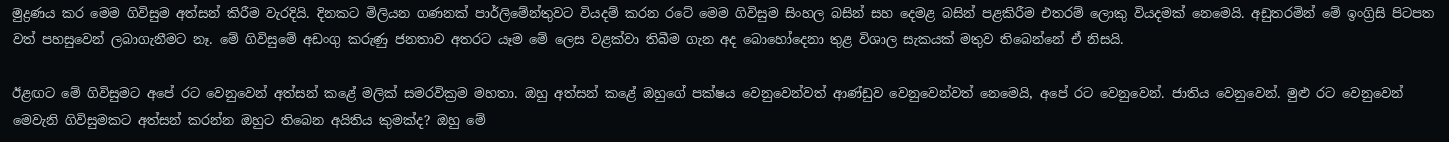මුද්‍රණය කර මෙම ගිවිසුම අත්සන් කිරීම වැරදියි. දිනකට මිලියන ගණනක් පාර්ලිමේන්තුවට වියදම් කරන රටේ මෙම ගිවිසුම සිංහල බසින් සහ දෙමළ බසින් පළකිරීම එතරම් ලොකු වියදමක් නෙමෙයි. අඩුතරමින් මේ ඉංග්‍රිසි පිටපත වත් පහසුවෙන් ලබාගැනීමට නෑ. මේ ගිවිසුමේ අඩංගු කරුණු ජනතාව අතරට යෑම මේ ලෙස වළක්වා තිබීම ගැන අද බොහෝදෙනා තුළ විශාල සැකයක් මතුව තිබෙන්නේ ඒ නිසයි.

ඊළඟට මේ ගිවිසුමට අපේ රට වෙනුවෙන් අත්සන් කළේ මලික් සමරවික්‍රම මහතා. ඔහු අත්සන් කළේ ඔහුගේ පක්ෂය වෙනුවෙන්වත් ආණ්ඩුව වෙනුවෙන්වත් නෙමෙයි, අපේ රට වෙනුවෙන්. ජාතිය වෙනුවෙන්. මුළු රට වෙනුවෙන් මෙවැනි ගිවිසුමකට අත්සන් කරන්න ඔහුට තිබෙන අයිතිය කුමක්ද? ඔහු මේ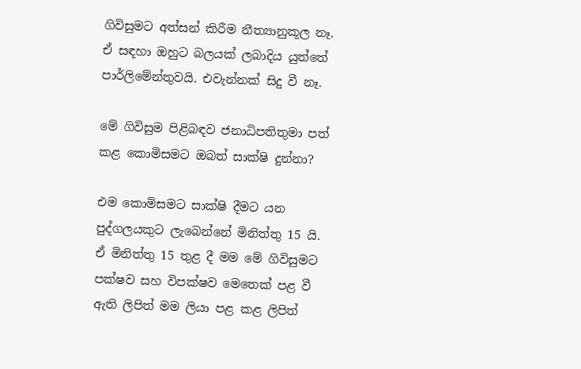ගිවිසුමට අත්සන් කිරීම නීත්‍යානුකූල නෑ. ඒ සඳහා ඔහුට බලයක් ලබාදිය යුත්තේ පාර්ලිමේන්තුවයි. එවැන්නක් සිදු වී නෑ.

මේ ගිවිසුම පිළිබඳව ජනාධිපතිතුමා පත් කළ කොමිසමට ඔබත් සාක්ෂි දුන්නා?

එම කොමිසමට සාක්ෂි දීමට යන පුද්ගලයකුට ලැබෙන්නේ මිනිත්තු 15 යි. ඒ මිනිත්තු 15 තුළ දී මම මේ ගිවිසුමට පක්ෂව සහ විපක්ෂව මෙතෙක් පළ වී ඇති ලිපිත් මම ලියා පළ කළ ලිපිත්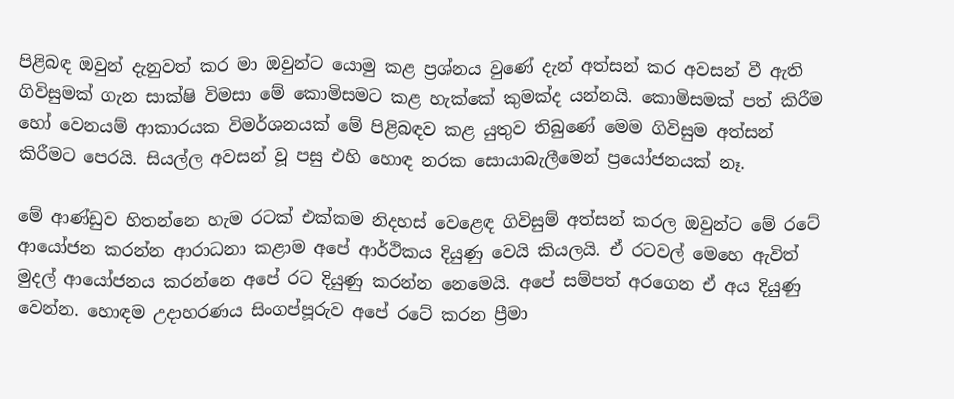පිළිබඳ ඔවුන් දැනුවත් කර මා ඔවුන්ට යොමු කළ ප්‍රශ්නය වුණේ දැන් අත්සන් කර අවසන් වී ඇති ගිවිසුමක් ගැන සාක්ෂි විමසා මේ කොමිසමට කළ හැක්කේ කුමක්ද යන්නයි. කොමිසමක් පත් කිරීම හෝ වෙනයම් ආකාරයක විමර්ශනයක් මේ පිළිබඳව කළ යුතුව තිබුණේ මෙම ගිවිසුම අත්සන් කිරීමට පෙරයි. සියල්ල අවසන් වූ පසු එහි හොඳ නරක සොයාබැලීමෙන් ප්‍රයෝජනයක් නෑ.

මේ ආණ්ඩුව හිතන්නෙ හැම රටක් එක්කම නිදහස් වෙළෙඳ ගිවිසුම් අත්සන් කරල ඔවුන්ට මේ රටේ ආයෝජන කරන්න ආරාධනා කළාම අපේ ආර්ථිකය දියුණු වෙයි කියලයි. ඒ රටවල් මෙහෙ ඇවිත් මුදල් ආයෝජනය කරන්නෙ අපේ රට දියුණු කරන්න නෙමෙයි. අපේ සම්පත් අරගෙන ඒ අය දියුණු වෙන්න. හොඳම උදාහරණය සිංගප්පූරුව අපේ රටේ කරන ප්‍රීමා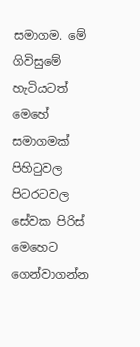සමාගම. මේ ගිවිසුමේ හැටියටත් මෙහේ සමාගමක් පිහිටුවල පිටරටවල සේවක පිරිස් මෙහෙට ගෙන්වාගන්න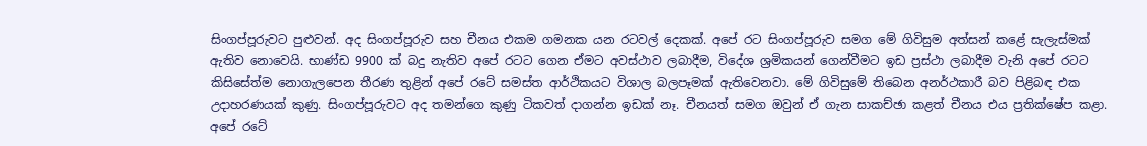සිංගප්පූරුවට පුළුවන්. අද සිංගප්පූරුව සහ චීනය එකම ගමනක යන රටවල් දෙකක්. අපේ රට සිංගප්පූරුව සමග මේ ගිවිසුම අත්සන් කළේ සැලැස්මක් ඇතිව නොවෙයි. භාණ්ඩ 9900 ක් බදු නැතිව අපේ රටට ගෙන ඒමට අවස්ථාව ලබාදීම, විදේශ ශ්‍රමිකයන් ගෙන්වීමට ඉඩ ප්‍රස්ථා ලබාදීම වැනි අපේ රටට කිසිසේත්ම නොගැලපෙන තීරණ තුළින් අපේ රටේ සමස්ත ආර්ථිකයට විශාල බලපෑමක් ඇතිවෙනවා. මේ ගිවිසුමේ තිබෙන අනර්ථකාරී බව පිළිබඳ එක උදාහරණයක් කුණු. සිංගප්පූරුවට අද තමන්ගෙ කුණු ටිකවත් දාගන්න ඉඩක් නෑ. චීනයත් සමග ඔවුන් ඒ ගැන සාකච්ඡා කළත් චීනය එය ප්‍රතික්ෂේප කළා. අපේ රටේ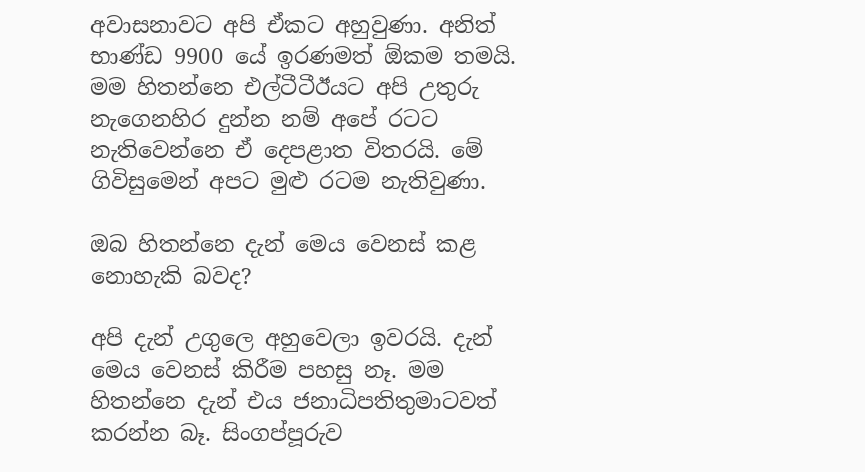අවාසනාවට අපි ඒකට අහුවුණා. අනිත් භාණ්ඩ 9900 යේ ඉරණමත් ඕකම තමයි. මම හිතන්නෙ එල්ටීටීඊයට අපි උතුරු නැගෙනහිර දුන්න නම් අපේ රටට නැතිවෙන්නෙ ඒ දෙපළාත විතරයි. මේ ගිවිසුමෙන් අපට මුළු රටම නැතිවුණා.

ඔබ හිතන්නෙ දැන් මෙය වෙනස් කළ නොහැකි බවද?

අපි දැන් උගුලෙ අහුවෙලා ඉවරයි. දැන් මෙය වෙනස් කිරීම පහසු නෑ. මම හිතන්නෙ දැන් එය ජනාධිපතිතුමාටවත් කරන්න බෑ. සිංගප්පූරුව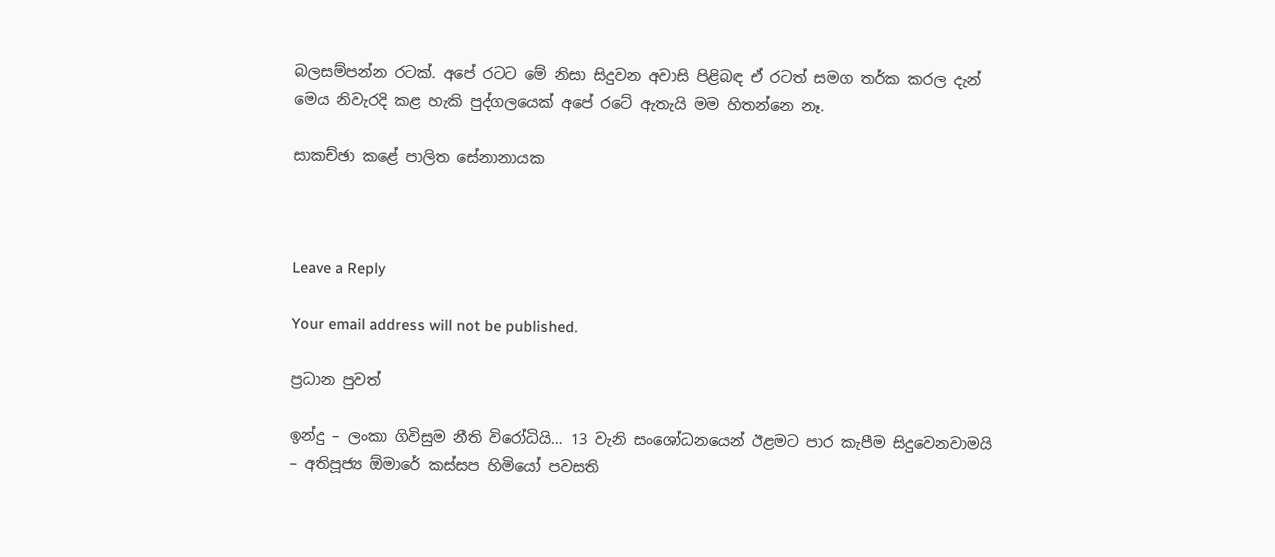බලසම්පන්න රටක්. අපේ රටට මේ නිසා සිදුවන අවාසි පිළිබඳ ඒ රටත් සමග තර්ක කරල දැන් මෙය නිවැරදි කළ හැකි පුද්ගලයෙක් අපේ රටේ ඇතැයි මම හිතන්නෙ නෑ.

සාකච්ඡා කළේ පාලිත සේනානායක



Leave a Reply

Your email address will not be published.

ප්‍රධාන පුවත්

ඉන්දු – ලංකා ගිවිසුම නීති විරෝධියි… 13 වැනි සංශෝධනයෙන් ඊළමට පාර කැපීම සිදුවෙනවාමයි – අතිපූජ්‍ය ඕමාරේ කස්සප හිමියෝ පවසති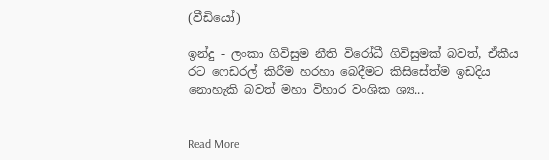(වීඩියෝ)

ඉන්දු - ලංකා ගිවිසුම නීති විරෝධී ගිවිසුමක් බවත්, ඒකීය රට ෆෙඩරල් කිරීම හරහා බෙදීමට කිසිසේත්ම ඉඩදිය නොහැකි බවත් මහා විහාර වංශික ශ්‍ය...


Read More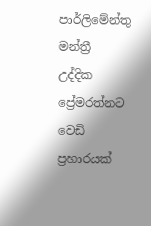පාර්ලිමේන්තු මන්ත්‍රී උද්දික ප්‍රේමරත්නට වෙඩි ප්‍රහාරයක්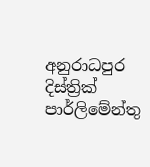අනුරාධපුර දිස්ත්‍රික් පාර්ලිමේන්තු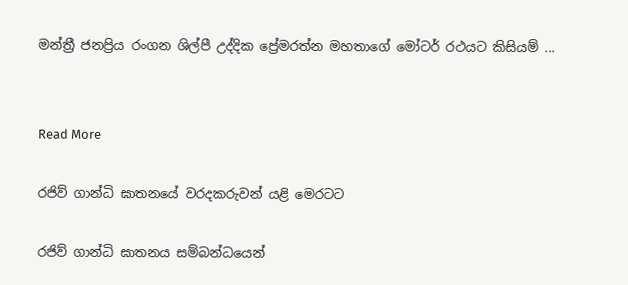මන්ත්‍රී ජනප්‍රිය රංගන ශිල්පී උද්දික ප්‍රේමරත්න මහතාගේ මෝටර් රථයට කිසියම් ...


Read More

රජිව් ගාන්ධි ඝාතනයේ වරදකරුවන් යළි මෙරටට

රජිව් ගාන්ධි ඝාතනය සම්බන්ධයෙන්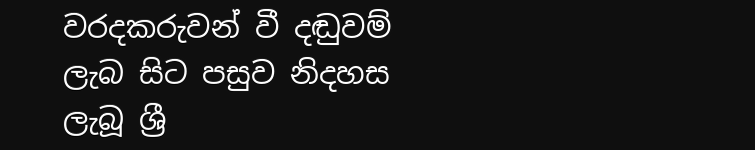වරදකරුවන් වී දඬුවම් ලැබ සිට පසුව නිදහස ලැබූ ශ්‍රී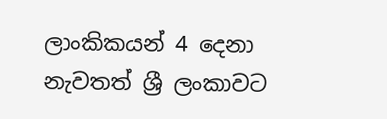ලාංකිකයන් 4 දෙනා නැවතත් ශ්‍රී ලංකාවට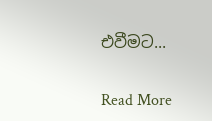එවීමට...


Read More